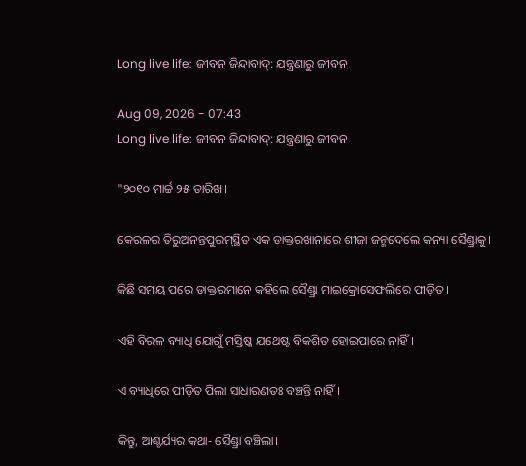Long live life: ଜୀବନ ଜିନ୍ଦାବାଦ୍‌: ଯନ୍ତ୍ରଣାରୁ ଜୀବନ

Aug 09, 2026 - 07:43
Long live life: ଜୀବନ ଜିନ୍ଦାବାଦ୍‌: ଯନ୍ତ୍ରଣାରୁ ଜୀବନ

"୨୦୧୦ ମାର୍ଚ୍ଚ ୨୫ ତାରିଖ।

କେରଳର ତିରୁଅନନ୍ତପୁରମ୍‌ସ୍ଥିତ ଏକ ଡାକ୍ତରଖାନାରେ ଶୀଜା ଜନ୍ମଦେଲେ କନ୍ୟା ସୈଣ୍ଡ୍ରାକୁ।

କିଛି ସମୟ ପରେ ଡାକ୍ତରମାନେ କହିଲେ ସୈଣ୍ଡ୍ରା ମାଇକ୍ରୋସେଫଲିରେ ପୀଡ଼ିତ।

ଏହି ବିରଳ ବ୍ୟାଧି ଯୋଗୁଁ ମସ୍ତିଷ୍କ ଯଥେଷ୍ଟ ବିକଶିତ ହୋଇପାରେ ନାହିଁ।

ଏ ବ୍ୟାଧିରେ ପୀଡ଼ିତ ପିଲା ସାଧାରଣତଃ ବଞ୍ଚନ୍ତି ନାହିଁ।

କିନ୍ତୁ, ଆଶ୍ଚର୍ଯ୍ୟର କଥା- ସୈଣ୍ଡ୍ରା ବଞ୍ଚିଲା।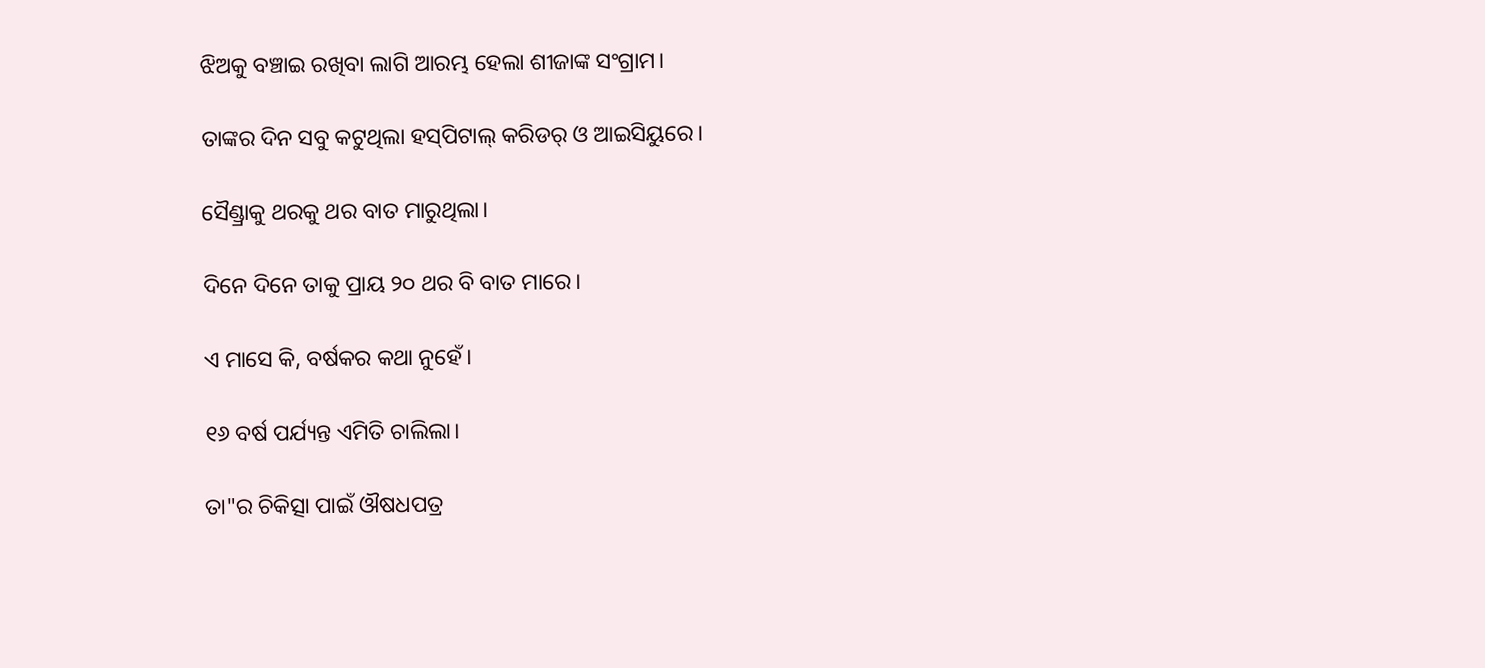ଝିଅକୁ ବଞ୍ଚାଇ ରଖିବା ଲାଗି ଆରମ୍ଭ ହେଲା ଶୀଜାଙ୍କ ସଂଗ୍ରାମ।

ତାଙ୍କର ଦିନ ସବୁ କଟୁଥିଲା ହସ୍‌ପିଟାଲ୍‌ କରିଡର୍‌ ଓ ଆଇସିୟୁରେ।

ସୈଣ୍ଡ୍ରାକୁ ଥରକୁ ଥର ବାତ ମାରୁଥିଲା।

ଦିନେ ଦିନେ ତାକୁ ପ୍ରାୟ ୨୦ ଥର ବି ବାତ ମାରେ।

ଏ ମାସେ କି, ବର୍ଷକର କଥା ନୁହେଁ।

୧୬ ବର୍ଷ ପର୍ଯ୍ୟନ୍ତ ଏମିତି ଚାଲିଲା।

ତା"ର ଚିକିତ୍ସା ପାଇଁ ଔଷଧପତ୍ର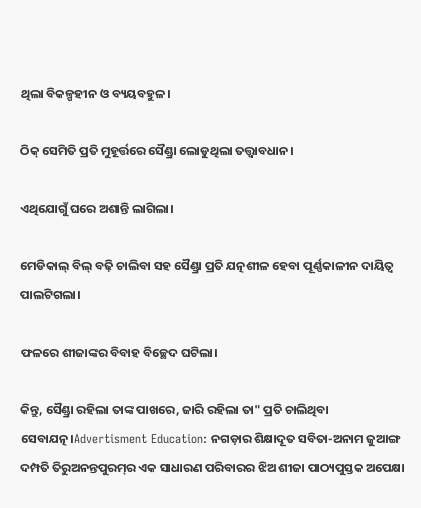ଥିଲା ବିକଳ୍ପହୀନ ଓ ବ୍ୟୟବହୁଳ।

ଠିକ୍‌ ସେମିତି ପ୍ରତି ମୁହୂର୍ତ୍ତରେ ସୈଣ୍ଡ୍ରା ଲୋଡୁଥିଲା ତତ୍ତ୍ବାବଧାନ।

ଏଥିଯୋଗୁଁ ଘରେ ଅଶାନ୍ତି ଲାଗିଲା।

ମେଡିକାଲ୍‌ ବିଲ୍‌ ବଢ଼ି ଚାଲିବା ସହ ସୈଣ୍ଡ୍ରା ପ୍ରତି ଯତ୍ନଶୀଳ ହେବା ପୂର୍ଣ୍ଣକାଳୀନ ଦାୟିତ୍ବ ପାଲଟିଗଲା।

ଫଳରେ ଶୀଜାଙ୍କର ବିବାହ ବିଚ୍ଛେଦ ଘଟିଲା।

କିନ୍ତୁ, ସୈଣ୍ଡ୍ରା ରହିଲା ତାଙ୍କ ପାଖରେ, ଜାରି ରହିଲା ତା" ପ୍ରତି ଚାଲିଥିବା ସେବାଯତ୍ନ।Advertisment Education: ନଗଡ଼ାର ଶିକ୍ଷାଦୂତ ସବିତା-ଅନାମ ଜୁଆଙ୍ଗ ଦମ୍ପତି ତିରୁଅନନ୍ତପୁରମ୍‌ର ଏକ ସାଧାରଣ ପରିବାରର ଝିଅ ଶୀଜା ପାଠ୍ୟପୁସ୍ତକ ଅପେକ୍ଷା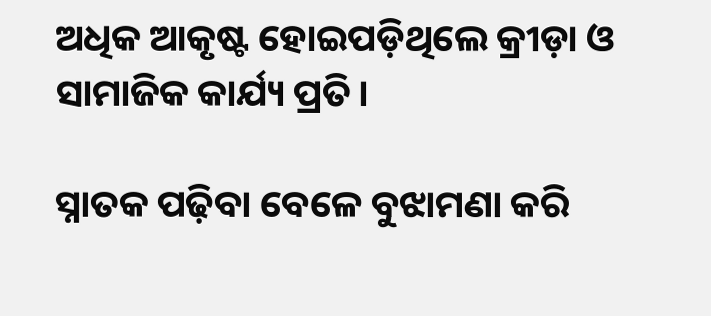ଅଧିକ ଆକୃଷ୍ଟ ହୋଇପଡ଼ିଥିଲେ କ୍ରୀଡ଼ା ଓ ସାମାଜିକ କାର୍ଯ୍ୟ ପ୍ରତି।

ସ୍ନାତକ ପଢ଼ିବା ବେଳେ ବୁଝାମଣା କରି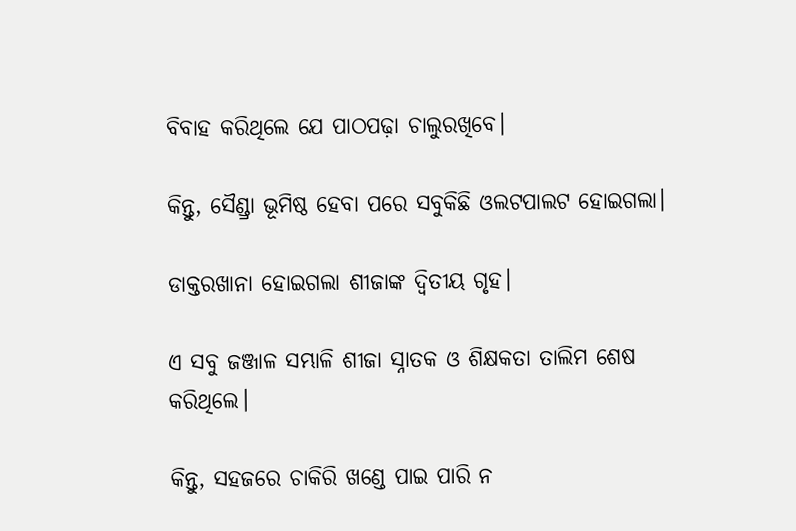ବିବାହ କରିଥିଲେ ଯେ ପାଠପଢ଼ା ଚାଲୁରଖିବେ।

କିନ୍ତୁ, ସୈଣ୍ଡ୍ରା ଭୂମିଷ୍ଠ ହେବା ପରେ ସବୁକିଛି ଓଲଟପାଲଟ ହୋଇଗଲା।

ଡାକ୍ତରଖାନା ହୋଇଗଲା ଶୀଜାଙ୍କ ଦ୍ବିତୀୟ ଗୃହ।

ଏ ସବୁ ଜଞ୍ଜାଳ ସମ୍ଭାଳି ଶୀଜା ସ୍ନାତକ ଓ ଶିକ୍ଷକତା ତାଲିମ ଶେଷ କରିଥିଲେ।

କିନ୍ତୁ, ସହଜରେ ଚାକିରି ଖଣ୍ଡେ ପାଇ ପାରି ନ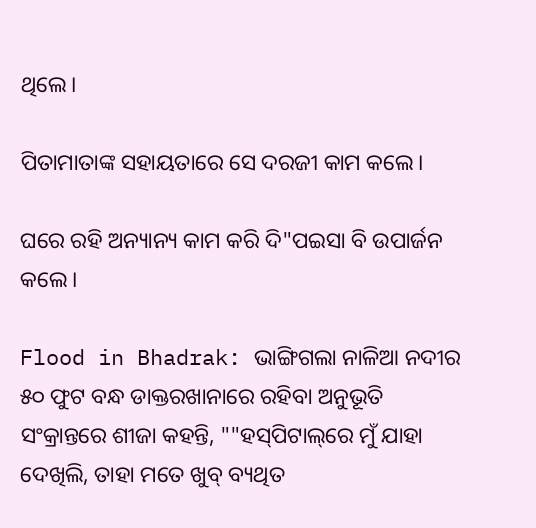ଥିଲେ।

ପିତାମାତାଙ୍କ ସହାୟତାରେ ସେ ଦରଜୀ କାମ କଲେ।

ଘରେ ରହି ଅନ୍ୟାନ୍ୟ କାମ କରି ଦି"ପଇସା ବି ଉପାର୍ଜନ କଲେ।

Flood in Bhadrak: ଭାଙ୍ଗିଗଲା ନାଳିଆ ନଦୀର ୫୦ ଫୁଟ ବନ୍ଧ ଡାକ୍ତରଖାନାରେ ରହିବା ଅନୁଭୂତି ସଂକ୍ରାନ୍ତରେ ଶୀଜା କହନ୍ତି, ""ହସ୍‌ପିଟାଲ୍‌ରେ ମୁଁ ଯାହା ଦେଖିଲି, ତାହା ମତେ ଖୁବ୍‌ ବ୍ୟଥିତ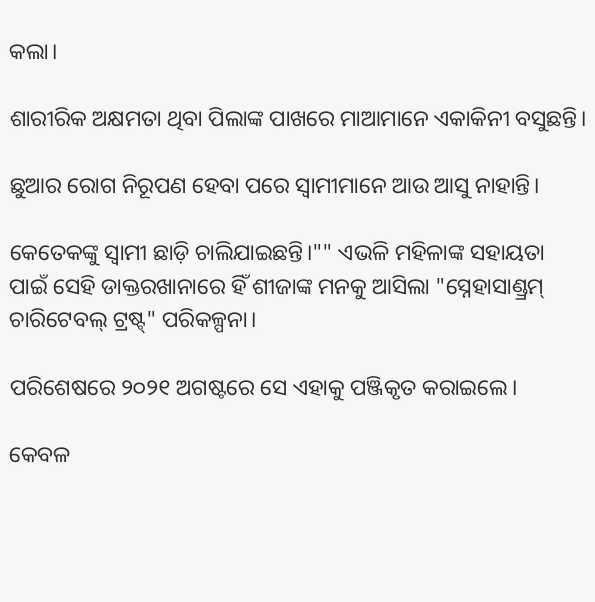କଲା।

ଶାରୀରିକ ଅକ୍ଷମତା ଥିବା ପିଲାଙ୍କ ପାଖରେ ମାଆମାନେ ଏକାକିନୀ ବସୁଛନ୍ତି।

ଛୁଆର ରୋଗ ନିରୂପଣ ହେବା ପରେ ସ୍ବାମୀମାନେ ଆଉ ଆସୁ ନାହାନ୍ତି।

କେତେକଙ୍କୁ ସ୍ବାମୀ ଛାଡ଼ି ଚାଲିଯାଇଛନ୍ତି।"" ଏଭଳି ମହିଳାଙ୍କ ସହାୟତା ପାଇଁ ସେହି ଡାକ୍ତରଖାନାରେ ହିଁ ଶୀଜାଙ୍କ ମନକୁ ଆସିଲା "ସ୍ନେହାସାଣ୍ଡ୍ରମ୍‌ ଚାରିଟେବଲ୍‌ ଟ୍ରଷ୍ଟ୍‌" ପରିକଳ୍ପନା।

ପରିଶେଷରେ ୨୦୨୧ ଅଗଷ୍ଟରେ ସେ ଏହାକୁ ପଞ୍ଜିକୃତ କରାଇଲେ।

କେବଳ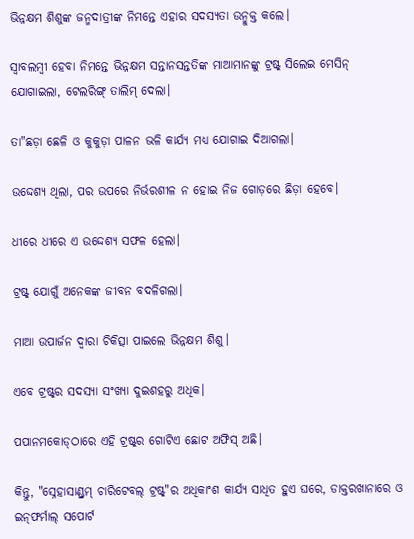ଭିନ୍ନକ୍ଷମ ଶିଶୁଙ୍କ ଜନ୍ମଦାତ୍ରୀଙ୍କ ନିମନ୍ତେ ଏହାର ସଦସ୍ୟତା ଉନ୍ମୁକ୍ତ କଲେ।

ସ୍ବାବଲମ୍ବୀ ହେବା ନିମନ୍ତେ ଭିନ୍ନକ୍ଷମ ସନ୍ତାନସନ୍ତତିଙ୍କ ମାଆମାନଙ୍କୁ ଟ୍ରଷ୍ଟ୍‌ ସିଲେଇ ମେସିନ୍ ଯୋଗାଇଲା, ଟେଲରିଙ୍ଗ୍‌ ତାଲିମ୍‌ ଦେଲା।

ତା"ଛଡ଼ା ଛେଳି ଓ କୁକୁଡ଼ା ପାଳନ ଭଳି କାର୍ଯ୍ୟ ମଧ୍ୟ ଯୋଗାଇ ଦିଆଗଲା।

ଉଦ୍ଦେଶ୍ୟ ଥିଲା, ପର ଉପରେ ନିର୍ଭରଶୀଳ ନ ହୋଇ ନିଜ ଗୋଡ଼ରେ ଛିଡ଼ା ହେବେ।

ଧୀରେ ଧୀରେ ଏ ଉଦ୍ଦେଶ୍ୟ ସଫଳ ହେଲା।

ଟ୍ରଷ୍ଟ୍‌ ଯୋଗୁଁ ଅନେକଙ୍କ ଜୀବନ ବଦଳିଗଲା।

ମାଆ ଉପାର୍ଜନ ଦ୍ବାରା ଚିକିତ୍ସା ପାଇଲେ ଭିନ୍ନକ୍ଷମ ଶିଶୁ।

ଏବେ ଟ୍ରଷ୍ଟ୍‌ର ସଦସ୍ୟା ସଂଖ୍ୟା ଦୁଇଶହରୁ ଅଧିକ।

ପପାନମକୋଡ୍‌ଠାରେ ଏହି ଟ୍ରଷ୍ଟ୍‌ର ଗୋଟିଏ ଛୋଟ ଅଫିସ୍‌ ଅଛି।

କିନ୍ତୁ, "ସ୍ନେହାସାଣ୍ଡ୍ରମ୍‌ ଚାରିଟେବଲ୍‌ ଟ୍ରଷ୍ଟ୍‌"ର ଅଧିକାଂଶ କାର୍ଯ୍ୟ ସାଧିତ ହୁଏ ଘରେ, ଡାକ୍ତରଖାନାରେ ଓ ଇନ୍‌ଫର୍ମାଲ୍‌ ସପୋର୍ଟ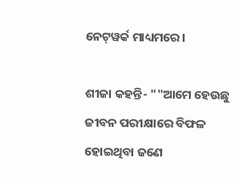ନେଟ୍‌ୱର୍କ ମାଧ୍ୟମରେ।

ଶୀଜା କହନ୍ତି- ""ଆମେ ହେଉଛୁ ଜୀବନ ପରୀକ୍ଷାରେ ବିଫଳ ହୋଇଥିବା ଜଣେ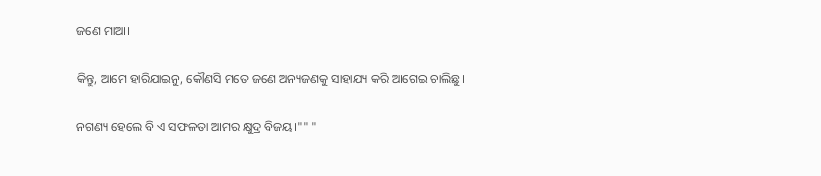ଜଣେ ମାଆ।

କିନ୍ତୁ, ଆମେ ହାରିଯାଇନୁ, କୌଣସି ମତେ ଜଣେ ଅନ୍ୟଜଣକୁ ସାହାଯ୍ୟ କରି ଆଗେଇ ଚାଲିଛୁ।

ନଗଣ୍ୟ ହେଲେ ବି ଏ ସଫଳତା ଆମର କ୍ଷୁଦ୍ର ବିଜୟ।"" "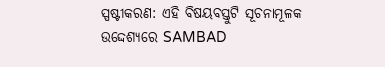ସ୍ପଷ୍ଟୀକରଣ: ଏହି ବିଷୟବସ୍ତୁଟି ସୂଚନାମୂଳକ ଉଦ୍ଦେଶ୍ୟରେ SAMBAD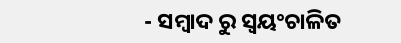- ସମ୍ବାଦ ରୁ ସ୍ୱୟଂଚାଳିତ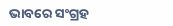ଭାବରେ ସଂଗ୍ରହ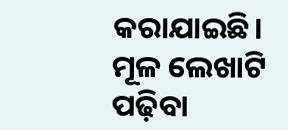କରାଯାଇଛି। ମୂଳ ଲେଖାଟି ପଢ଼ିବା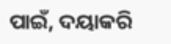ପାଇଁ, ଦୟାକରି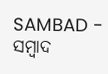SAMBAD - ସମ୍ବାଦ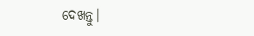ଦେଖନ୍ତୁ।